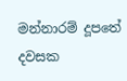මන්නාරම් දූපතේ දවසක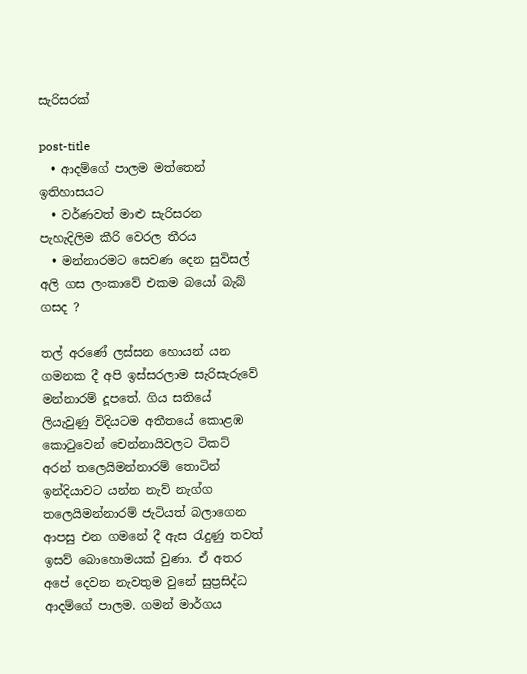සැරිසරක්

post-title
  • ආදම්ගේ පාලම මත්තෙන් ඉතිහාසයට
  • වර්ණවත් මාළු සැරිසරන පැහැදිලිම කීරි වෙරල තීරය
  • මන්නාරමට සෙවණ දෙන සුවිසල් අලි ගස ලංකාවේ එකම බයෝ බැබ් ගසද ?

තල් අරණේ ලස්සන හොයන් යන ගමනක දී අපි ඉස්සරලාම සැරිසැරුවේ මන්නාරම් දූපතේ. ගිය සතියේ ලියැවුණු විදියටම අතීතයේ කොළඹ කොටුවෙන් චෙන්නායිවලට ටිකට් අරන් තලෙයිමන්නාරම් තොටින් ඉන්දියාවට යන්න නැව් නැග්ග තලෙයිමන්නාරම් ජැටියත් බලාගෙන ආපසු එන ගමනේ දී ඇස රැදුණු තවත් ඉසව් බොහොමයක් වුණා. ඒ අතර අපේ දෙවන නැවතුම වුනේ සුප්‍රසිද්ධ ආදම්ගේ පාලම. ගමන් මාර්ගය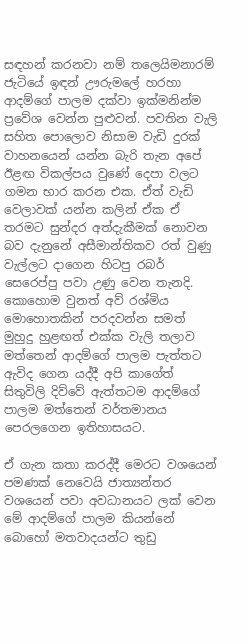සඳහන් කරනවා නම් තලෙයිමනාරම් ජැටියේ ඉඳන් ඌරුමලේ හරහා ආදම්ගේ පාලම දක්වා ඉක්මනින්ම ප්‍රවේශ වෙන්න පුළුවන්. පවතින වැලි සහිත පොලොව නිසාම වැඩි දුරක් වාහනයෙන් යන්න බැරි තැන අපේ ඊළඟ විකල්පය වුණේ දෙපා වලට ගමන භාර කරන එක. ඒත් වැඩි වෙලාවක් යන්න කලින් ඒක ඒ තරමට සුන්දර අත්දැකීමක් නොවන බව දැනුනේ අසීමාන්තිකව රත් වුණු වැල්ලට දාගෙන හිටපු රබර් සෙරෙප්පු පවා උණු වෙන තැනදි. කොහොම වුනත් අව් රශ්මිය මොහොතකින් පරදවන්න සමත් මුහුදු හුළඟත් එක්ක වැලි තලාව මත්තෙන් ආදම්ගේ පාලම පැත්තට ඇවිද ගෙන යද්දී අපි කාගේත් සිතුවිලි දිව්වේ ඇත්තටම ආදම්ගේ පාලම මත්තෙන් වර්තමානය පෙරලගෙන ඉතිහාසයට.

ඒ ගැන කතා කරද්දී මෙරට වශයෙන් පමණක් නෙවෙයි ජාත්‍යන්තර වශයෙන් පවා අවධානයට ලක් වෙන මේ ආදම්ගේ පාලම කියන්නේ බොහෝ මතවාදයන්ට තුඩු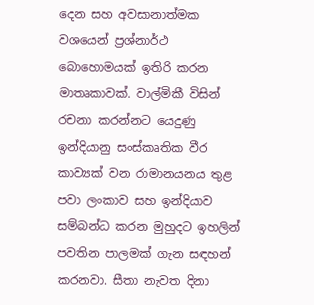දෙන සහ අවසානාත්මක වශයෙන් ප්‍රශ්නාර්ථ බොහොමයක් ඉතිරි කරන මාතෘකාවක්. වාල්මිකී විසින් රචනා කරන්නට යෙදුණු ඉන්දියානු සංස්කෘතික වීර කාව්‍යක් වන රාමානයනය තුළ පවා ලංකාව සහ ඉන්දියාව සම්බන්ධ කරන මුහුදට ඉහලින් පවතින පාලමක් ගැන සඳහන් කරනවා. සීතා නැවත දිනා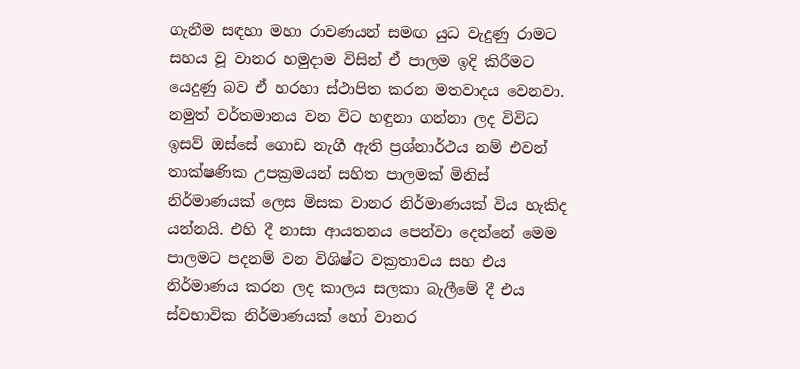ගැනීම සඳහා මහා රාවණයන් සමඟ යුධ වැදුණු රාමට සහය වූ වානර හමුදාම විසින් ඒ පාලම ඉදි කිරීමට යෙදුණු බව ඒ හරහා ස්ථාපිත කරන මතවාදය වෙනවා. නමුත් වර්තමානය වන විට හඳුනා ගන්නා ලද විවිධ ඉසව් ඔස්සේ ගොඩ නැගී ඇති ප්‍රශ්නාර්ථය නම් එවන් තාක්ෂණික උපක්‍රමයන් සහිත පාලමක් මිනිස් නිර්මාණයක් ලෙස මිසක වානර නිර්මාණයක් විය හැකිද යන්නයි. එහි දී නාසා ආයතනය පෙන්වා දෙන්නේ මෙම පාලමට පදනම් වන විශිෂ්ට වක්‍රතාවය සහ එය නිර්මාණය කරන ලද කාලය සලකා බැලීමේ දී එය ස්වභාවික නිර්මාණයක් හෝ වානර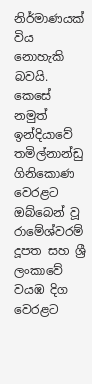නිර්මාණයක් විය නොහැකි බවයි. කෙසේ නමුත් ඉන්දියාවේ තමිල්නාන්ඩු ගිනිකොණ වෙරළට ඔබ්බෙන් වූ රාමේශ්වරම් දූපත සහ ශ්‍රී ලංකාවේ වයඹ දිග වෙරළට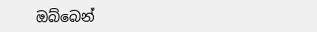ඔබ්බෙන්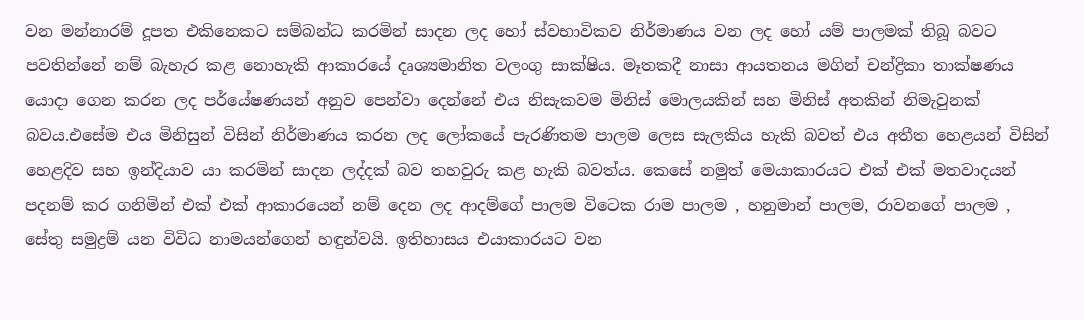වන මන්නාරම් දූපත එකිනෙකට සම්බන්ධ කරමින් සාදන ලද හෝ ස්වභාවිකව නිර්මාණය වන ලද හෝ යම් පාලමක් තිබූ බවට පවතින්නේ නම් බැහැර කළ නොහැකි ආකාරයේ දෘශ්‍යමානිත වලංගු සාක්ෂිය. මෑතකදී නාසා ආයතනය මගින් චන්ද්‍රිකා තාක්ෂණය යොදා ගෙන කරන ලද පර්යේෂණයන් අනුව පෙන්වා දෙන්නේ එය නිසැකවම මිනිස් මොලයකින් සහ මිනිස් අතකින් නිමැවුනක් බවය.එසේම එය මිනිසුන් විසින් නිර්මාණය කරන ලද ලෝකයේ පැරණිතම පාලම ලෙස සැලකිය හැකි බවත් එය අතීත හෙළයන් විසින් හෙළදිව සහ ඉන්දියාව යා කරමින් සාදන ලද්දක් බව තහවුරු කළ හැකි බවත්ය. කෙසේ නමුත් මෙයාකාරයට එක් එක් මතවාදයන් පදනම් කර ගනිමින් එක් එක් ආකාරයෙන් නම් දෙන ලද ආදම්ගේ පාලම විටෙක රාම පාලම , හනුමාන් පාලම, රාවනගේ පාලම , සේතු සමුද්‍රම් යන විවිධ නාමයන්ගෙන් හඳුන්වයි. ඉතිහාසය එයාකාරයට වන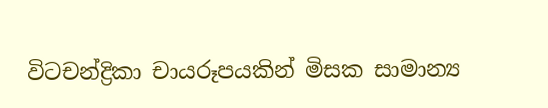විටචන්ද්‍රිකා චායරූපයකින් මිසක සාමාන්‍ය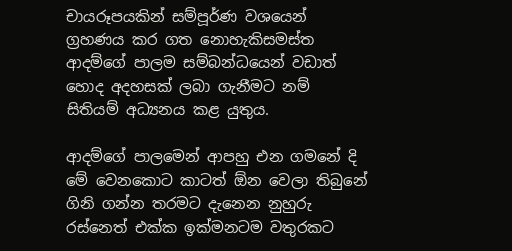චායරූපයකින් සම්පූර්ණ වශයෙන් ග්‍රහණය කර ගත නොහැකිසමස්ත ආදම්ගේ පාලම සම්බන්ධයෙන් වඩාත් හොද අදහසක් ලබා ගැනීමට නම් සිතියම් අධ්‍යනය කළ යුතුය.

ආදම්ගේ පාලමෙන් ආපහු එන ගමනේ දි මේ වෙනකොට කාටත් ඕන වෙලා තිබුනේ ගිනි ගන්න තරමට දැනෙන නුහුරු රස්නෙත් එක්ක ඉක්මනටම වතුරකට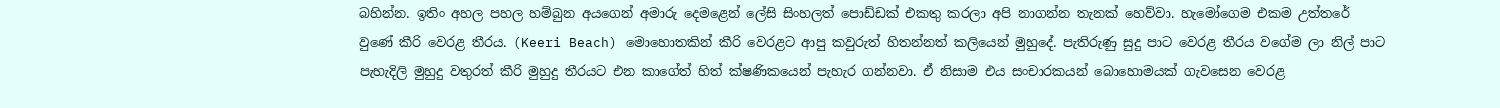බහින්න. ඉතිං අහල පහල හම්බුන අයගෙන් අමාරු දෙමළෙන් ලේසි සිංහලත් පොඩ්ඩක් එකතු කරලා අපි නාගන්න තැනක් හෙව්වා. හැමෝගෙම එකම උත්තරේ වුණේ කීරි වෙරළ තීරය. (Keeri Beach) මොහොතකින් කීරි වෙරළට ආපු කවුරුත් හිතන්නත් කලියෙන් මුහුදේ. පැතිරුණු සුදු පාට වෙරළ තීරය වගේම ලා නිල් පාට පැහැදිලි මුහුදු වතුරත් කීරි මුහුදු තීරයට එන කාගේත් හිත් ක්ෂණිකයෙන් පැහැර ගන්නවා. ඒ නිසාම එය සංචාරකයන් බොහොමයක් ගැවසෙන වෙරළ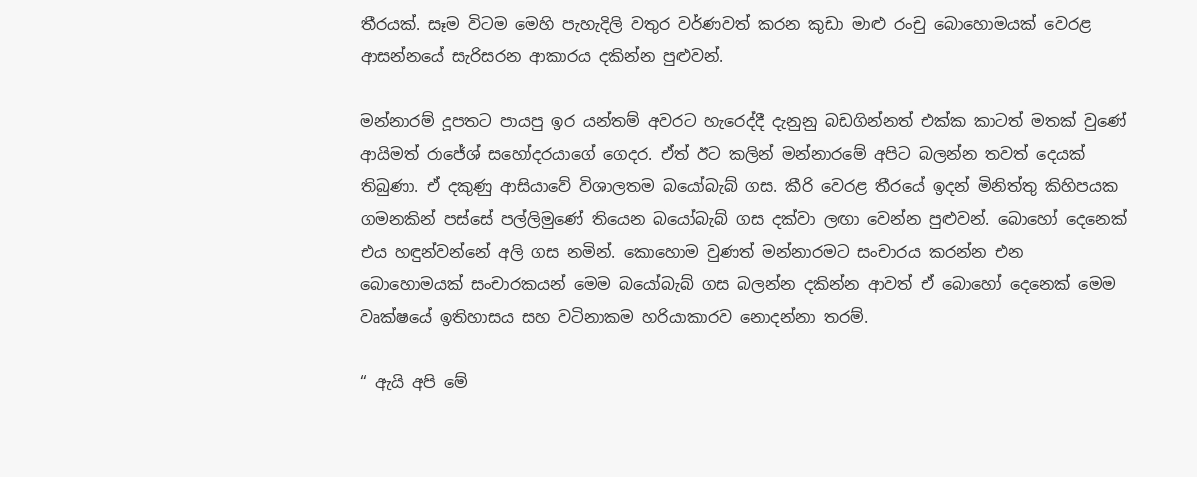තීරයක්. සෑම විටම මෙහි පැහැදිලි වතුර වර්ණවත් කරන කුඩා මාළු රංචු බොහොමයක් වෙරළ ආසන්නයේ සැරිසරන ආකාරය දකින්න පුළුවන්.

මන්නාරම් දූපතට පායපු ඉර යන්තම් අවරට හැරෙද්දී දැනුනු බඩගින්නත් එක්ක කාටත් මතක් වුණේ ආයිමත් රාජේශ් සහෝදරයාගේ ගෙදර. ඒත් ඊට කලින් මන්නාරමේ අපිට බලන්න තවත් දෙයක් තිබුණා. ඒ දකුණු ආසියාවේ විශාලතම බයෝබැබ් ගස. කීරි වෙරළ තීරයේ ඉදන් මිනිත්තු කිහිපයක ගමනකින් පස්සේ පල්ලිමුණේ තියෙන බයෝබැබ් ගස දක්වා ලඟා වෙන්න පුළුවන්. බොහෝ දෙනෙක් එය හඳුන්වන්නේ අලි ගස නමින්. කොහොම වුණත් මන්නාරමට සංචාරය කරන්න එන බොහොමයක් සංචාරකයන් මෙම බයෝබැබ් ගස බලන්න දකින්න ආවත් ඒ බොහෝ දෙනෙක් මෙම වෘක්ෂයේ ඉතිහාසය සහ වටිනාකම හරියාකාරව නොදන්නා තරම්.

“ ඇයි අපි මේ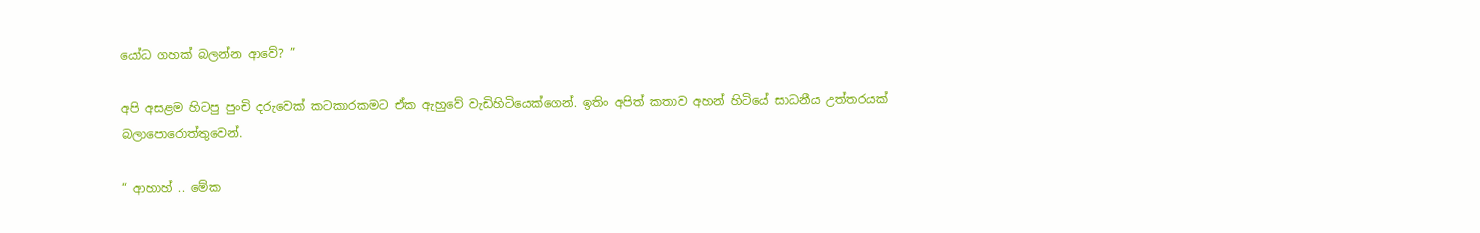යෝධ ගහක් බලන්න ආවේ? ”

අපි අසළම හිටපු පුංචි දරුවෙක් කටකාරකමට ඒක ඇහුවේ වැඩිහිටියෙක්ගෙන්. ඉතිං අපිත් කතාව අහන් හිටියේ සාධනීය උත්තරයක් බලාපොරොත්තුවෙන්.

“ ආහාහ් .. මේක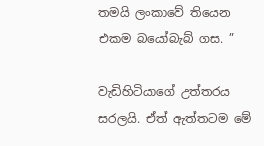තමයි ලංකාවේ තියෙන එකම බයෝබැබ් ගස. ”

වැඩිහිටියාගේ උත්තරය සරලයි. ඒත් ඇත්තටම මේ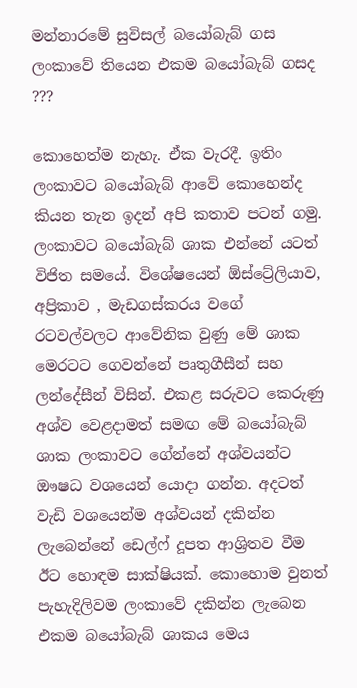මන්නාරමේ සුවිසල් බයෝබැබ් ගස ලංකාවේ තියෙන එකම බයෝබැබ් ගසද ???

කොහෙත්ම නැහැ. ඒක වැරදී. ඉතිං ලංකාවට බයෝබැබ් ආවේ කොහෙන්ද කියන තැන ඉදන් අපි කතාව පටන් ගමු. ලංකාවට බයෝබැබ් ශාක එන්නේ යටත් විජිත සමයේ. විශේෂයෙන් ඕස්ට්‍රේලියාව, අප්‍රිකාව , මැඩගස්කරය වගේ රටවල්වලට ආවේනික වුණු මේ ශාක මෙරටට ගෙවන්නේ පෘතුගීසීන් සහ ලන්දේසීන් විසින්. එකළ සරුවට කෙරුණු අශ්ව වෙළදාමත් සමඟ මේ බයෝබැබ් ශාක ලංකාවට ගේන්නේ අශ්වයන්ට ඖෂධ වශයෙන් යොදා ගන්න. අදටත් වැඩි වශයෙන්ම අශ්වයන් දකින්න ලැබෙන්නේ ඩෙල්ෆ් දූපත ආශ්‍රිතව වීම ඊට හොඳම සාක්ෂියක්. කොහොම වුනත් පැහැදිලිවම ලංකාවේ දකින්න ලැබෙන එකම බයෝබැබ් ශාකය මෙය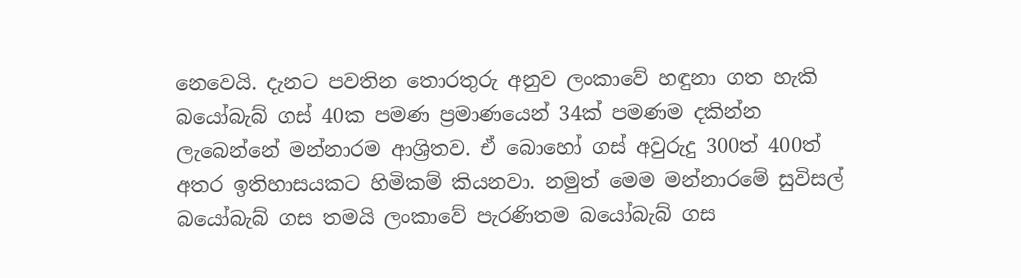නෙවෙයි. දැනට පවතින තොරතුරු අනුව ලංකාවේ හඳුනා ගත හැකි බයෝබැබ් ගස් 40ක පමණ ප්‍රමාණයෙන් 34ක් පමණම දකින්න ලැබෙන්නේ මන්නාරම ආශ්‍රිතව. ඒ බොහෝ ගස් අවුරුදු 300ත් 400ත් අතර ඉතිහාසයකට හිමිකම් කියනවා. නමුත් මෙම මන්නාරමේ සුවිසල් බයෝබැබ් ගස තමයි ලංකාවේ පැරණිතම බයෝබැබ් ගස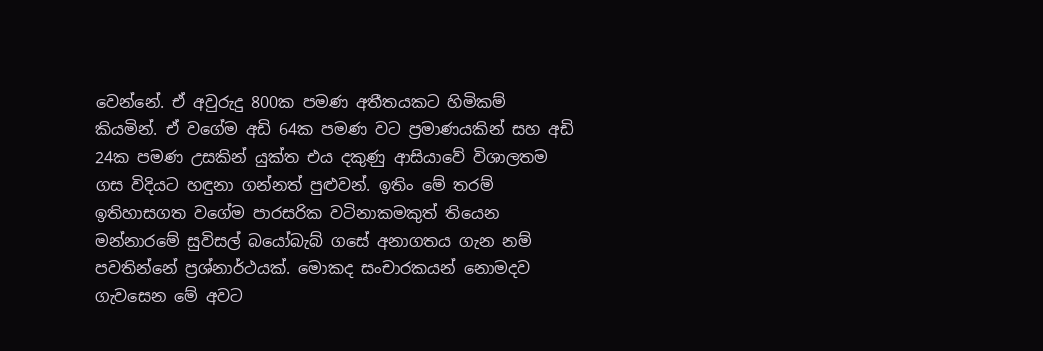වෙන්නේ. ඒ අවුරුදු 800ක පමණ අතීතයකට හිමිකම් කියමින්. ඒ වගේම අඩි 64ක පමණ වට ප්‍රමාණයකින් සහ අඩි 24ක පමණ උසකින් යුක්ත එය දකුණු ආසියාවේ විශාලතම ගස විදියට හඳුනා ගන්නත් පුළුවන්. ඉතිං මේ තරම් ඉතිහාසගත වගේම පාරසරික වටිනාකමකුත් තියෙන මන්නාරමේ සුවිසල් බයෝබැබ් ගසේ අනාගතය ගැන නම් පවතින්නේ ප්‍රශ්නාර්ථයක්. මොකද සංචාරකයන් නොමදව ගැවසෙන මේ අවට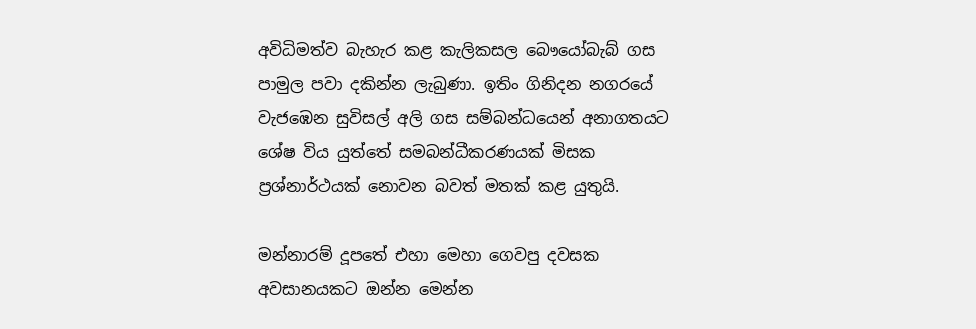අවිධිමත්ව බැහැර කළ කැලිකසල බෞයෝබැබ් ගස පාමුල පවා දකින්න ලැබුණා. ඉතිං ගිනිදන නගරයේ වැජඹෙන සුවිසල් අලි ගස සම්බන්ධයෙන් අනාගතයට ශේෂ විය යුත්තේ සමබන්ධීකරණයක් මිසක ප්‍රශ්නාර්ථයක් නොවන බවත් මතක් කළ යුතුයි.

මන්නාරම් දූපතේ එහා මෙහා ගෙවපු දවසක අවසානයකට ඔන්න මෙන්න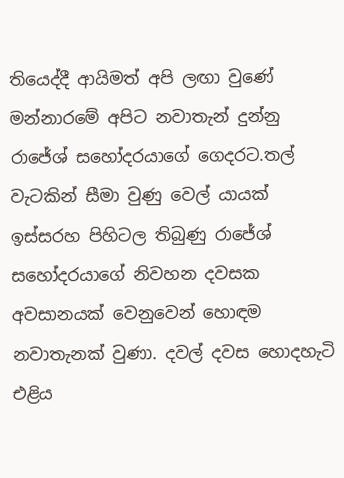තියෙද්දී ආයිමත් අපි ලඟා වුණේ මන්නාරමේ අපිට නවාතැන් දුන්නු රාජේශ් සහෝදරයාගේ ගෙදරට.තල් වැටකින් සීමා වුණු වෙල් යායක් ඉස්සරහ පිහිටල තිබුණු රාජේශ් සහෝදරයාගේ නිවහන දවසක අවසානයක් වෙනුවෙන් හොඳම නවාතැනක් වුණා. දවල් දවස හොදහැටි එළිය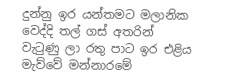දුන්නු ඉර යන්තමට මලානික වෙද්දි තල් ගස් අතරින් වැටුණු ලා රතු පාට ඉර එළිය මැව්වේ මන්නාරමේ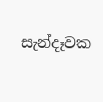සැන්දෑවක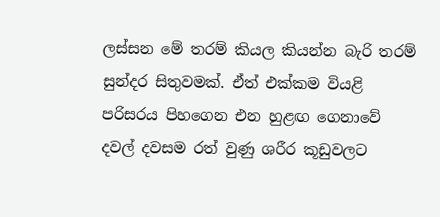ලස්සන මේ තරම් කියල කියන්න බැරි තරම් සුන්දර සිතුවමක්. ඒත් එක්කම වියළි පරිසරය පිහගෙන එන හුළඟ ගෙනාවේ දවල් දවසම රත් වුණු ශරීර කූඩුවලට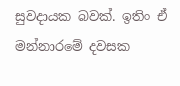සුවදායක බවක්. ඉතිං ඒ මන්නාරමේ දවසක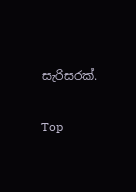සැරිසරක්.

Top